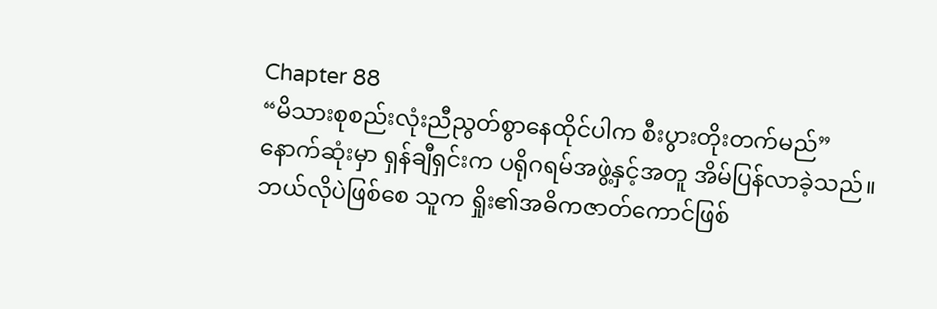Chapter 88
“မိသားစုစည်းလုံးညီညွတ်စွာနေထိုင်ပါက စီးပွားတိုးတက်မည်”
နောက်ဆုံးမှာ ရှန်ချီရှင်းက ပရိုဂရမ်အဖွဲ့နှင့်အတူ အိမ်ပြန်လာခဲ့သည်။
ဘယ်လိုပဲဖြစ်စေ သူက ရှိုး၏အဓိကဇာတ်ကောင်ဖြစ်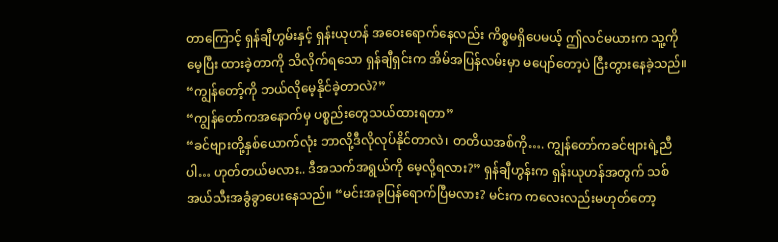တာကြောင့် ရှန်ချီဟွမ်းနှင့် ရှန်းယုဟန် အဝေးရောက်နေလည်း ကိစ္စမရှိပေမယ့် ဤလင်မယားက သူ့ကိုမေ့ပြီး ထားခဲ့တာကို သိလိုက်ရသော ရှန်ချီရှင်းက အိမ်အပြန်လမ်းမှာ မပျော်တော့ပဲ ငြီးတွားနေခဲ့သည်။
“ကျွန်တော့်ကို ဘယ်လိုမေ့နိုင်ခဲ့တာလဲ?”
“ကျွန်တော်ကအနောက်မှ ပစ္စည်းတွေသယ်ထားရတာ”
“ခင်ဗျားတို့နှစ်ယောက်လုံး ဘာလို့ဒီလိုလုပ်နိုင်တာလဲ၊ တတိယအစ်ကို…. ကျွန်တော်ကခင်ဗျားရဲ့ညီပါ… ဟုတ်တယ်မလား.. ဒီအသက်အရွယ်ကို မေ့လို့ရလား?” ရှန်ချီဟွန်းက ရှန်းယုဟန်အတွက် သစ်အယ်သီးအခွံခွာပေးနေသည်။ “မင်းအခုပြန်ရောက်ပြီမလား? မင်းက ကလေးလည်းမဟုတ်တော့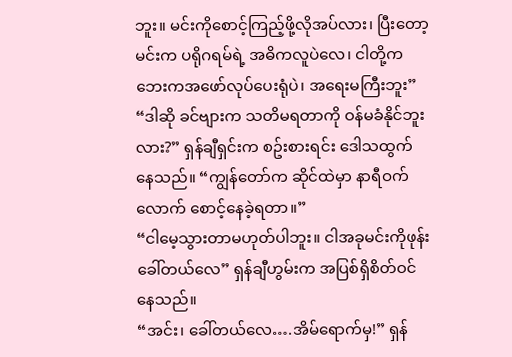ဘူး။ မင်းကိုစောင့်ကြည့်ဖို့လိုအပ်လား၊ ပြီးတော့ မင်းက ပရိုဂရမ်ရဲ့ အဓိကလူပဲလေ၊ ငါတို့က ဘေးကအဖော်လုပ်ပေးရုံပဲ၊ အရေးမကြီးဘူး”
“ဒါဆို ခင်ဗျားက သတိမရတာကို ဝန်မခံနိုင်ဘူးလား?” ရှန်ချီရှင်းက စဥ်းစားရင်း ဒေါသထွက်နေသည်။ “ကျွန်တော်က ဆိုင်ထဲမှာ နာရီဝက်လောက် စောင့်နေခဲ့ရတာ။”
“ငါမေ့သွားတာမဟုတ်ပါဘူး။ ငါအခုမင်းကိုဖုန်းခေါ်တယ်လေ” ရှန်ချီဟွမ်းက အပြစ်ရှိစိတ်ဝင်နေသည်။
“အင်း၊ ခေါ်တယ်လေ….အိမ်ရောက်မှ!” ရှန်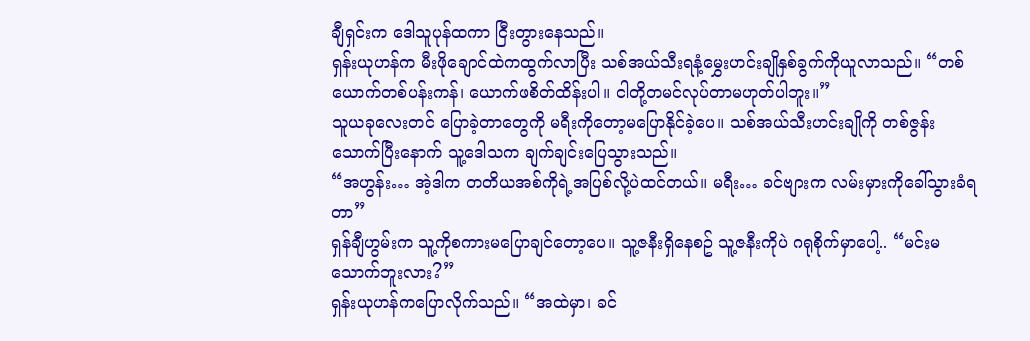ချီရှင်းက ဒေါသူပုန်ထကာ ငြီးတွားနေသည်။
ရှန်းယုဟန်က မီးဖိုချောင်ထဲကထွက်လာပြီး သစ်အယ်သီးရနံ့မွှေးဟင်းချိုနှစ်ခွက်ကိုယူလာသည်။ “တစ်ယောက်တစ်ပန်းကန်၊ ယောက်ဖစိတ်ထိန်းပါ။ ငါတို့တမင်လုပ်တာမဟုတ်ပါဘူး။”
သူယခုလေးတင် ပြောခဲ့တာတွေကို မရီးကိုတော့မပြောနိုင်ခဲ့ပေ။ သစ်အယ်သီးဟင်းချိုကို တစ်ဇွန်းသောက်ပြီးနောက် သူ့ဒေါသက ချက်ချင်းပြေသွားသည်။
“အဟွန်း… အဲ့ဒါက တတိယအစ်ကိုရဲ့အပြစ်လို့ပဲထင်တယ်။ မရီး… ခင်ဗျားက လမ်းမှားကိုခေါ်သွားခံရတာ”
ရှန်ချီဟွမ်းက သူ့ကိုစကားမပြောချင်တော့ပေ။ သူ့ဇနီးရှိနေစဥ် သူ့ဇနီးကိုပဲ ဂရုစိုက်မှာပေါ့.. “မင်းမသောက်ဘူးလား?”
ရှန်းယုဟန်ကပြောလိုက်သည်။ “အထဲမှာ၊ ခင်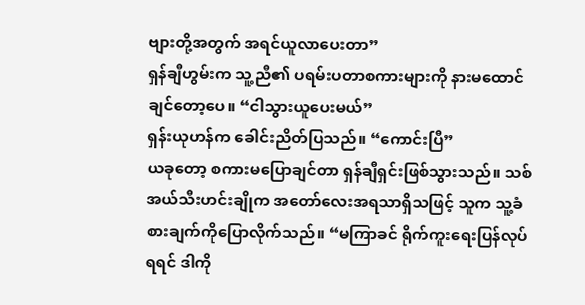ဗျားတို့အတွက် အရင်ယူလာပေးတာ”
ရှန်ချီဟွမ်းက သူ့ညီ၏ ပရမ်းပတာစကားများကို နားမထောင်ချင်တော့ပေ။ “ငါသွားယူပေးမယ်”
ရှန်းယုဟန်က ခေါင်းညိတ်ပြသည်။ “ကောင်းပြီ”
ယခုတော့ စကားမပြောချင်တာ ရှန်ချီရှင်းဖြစ်သွားသည်။ သစ်အယ်သီးဟင်းချိုက အတော်လေးအရသာရှိသဖြင့် သူက သူ့ခံစားချက်ကိုပြောလိုက်သည်။ “မကြာခင် ရိုက်ကူးရေးပြန်လုပ်ရရင် ဒါကို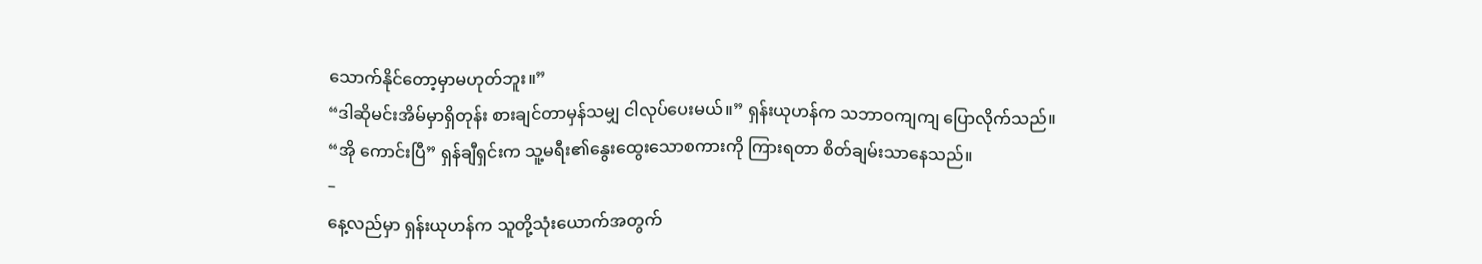သောက်နိုင်တော့မှာမဟုတ်ဘူး။”
“ဒါဆိုမင်းအိမ်မှာရှိတုန်း စားချင်တာမှန်သမျှ ငါလုပ်ပေးမယ်။” ရှန်းယုဟန်က သဘာဝကျကျ ပြောလိုက်သည်။
“အို ကောင်းပြီ” ရှန်ချီရှင်းက သူ့မရီး၏နွေးထွေးသောစကားကို ကြားရတာ စိတ်ချမ်းသာနေသည်။
–
နေ့လည်မှာ ရှန်းယုဟန်က သူတို့သုံးယောက်အတွက်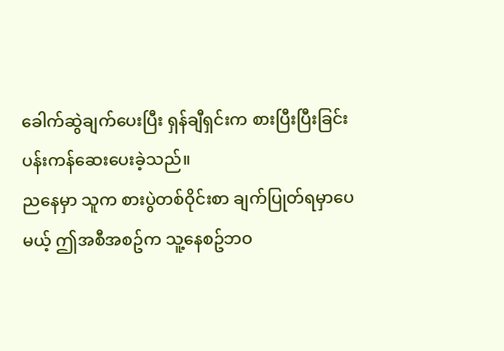ခေါက်ဆွဲချက်ပေးပြီး ရှန်ချီရှင်းက စားပြီးပြီးခြင်း ပန်းကန်ဆေးပေးခဲ့သည်။
ညနေမှာ သူက စားပွဲတစ်ဝိုင်းစာ ချက်ပြုတ်ရမှာပေမယ့် ဤအစီအစဥ်က သူ့နေစဥ်ဘဝ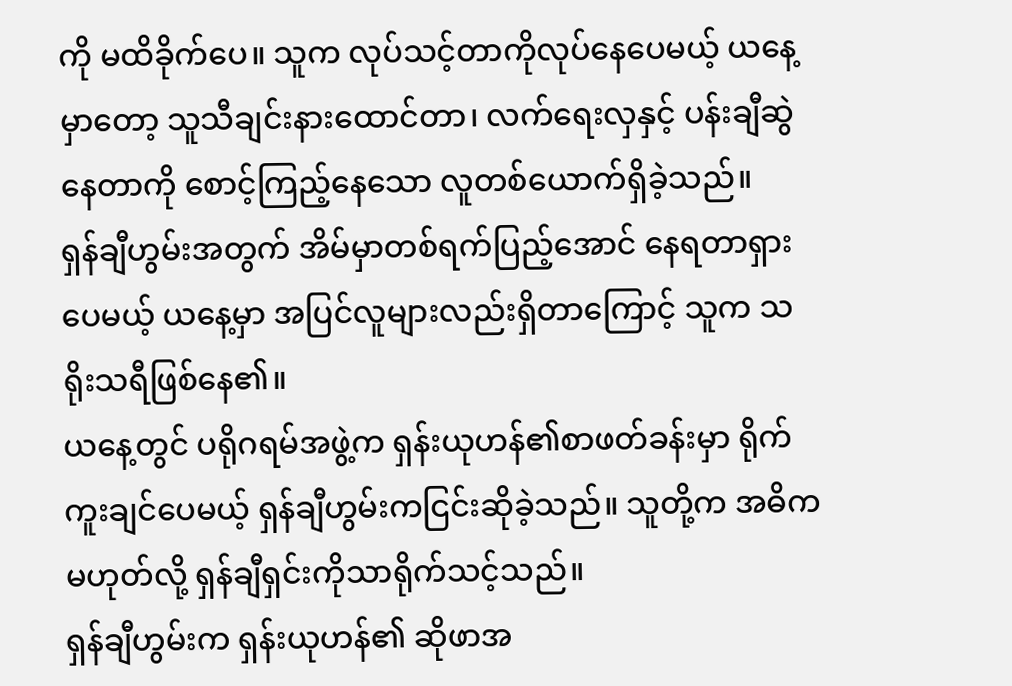ကို မထိခိုက်ပေ။ သူက လုပ်သင့်တာကိုလုပ်နေပေမယ့် ယနေ့မှာတော့ သူသီချင်းနားထောင်တာ၊ လက်ရေးလှနှင့် ပန်းချီဆွဲနေတာကို စောင့်ကြည့်နေသော လူတစ်ယောက်ရှိခဲ့သည်။
ရှန်ချီဟွမ်းအတွက် အိမ်မှာတစ်ရက်ပြည့်အောင် နေရတာရှားပေမယ့် ယနေ့မှာ အပြင်လူများလည်းရှိတာကြောင့် သူက သရိုးသရီဖြစ်နေ၏။
ယနေ့တွင် ပရိုဂရမ်အဖွဲ့က ရှန်းယုဟန်၏စာဖတ်ခန်းမှာ ရိုက်ကူးချင်ပေမယ့် ရှန်ချီဟွမ်းကငြင်းဆိုခဲ့သည်။ သူတို့က အဓိကမဟုတ်လို့ ရှန်ချီရှင်းကိုသာရိုက်သင့်သည်။
ရှန်ချီဟွမ်းက ရှန်းယုဟန်၏ ဆိုဖာအ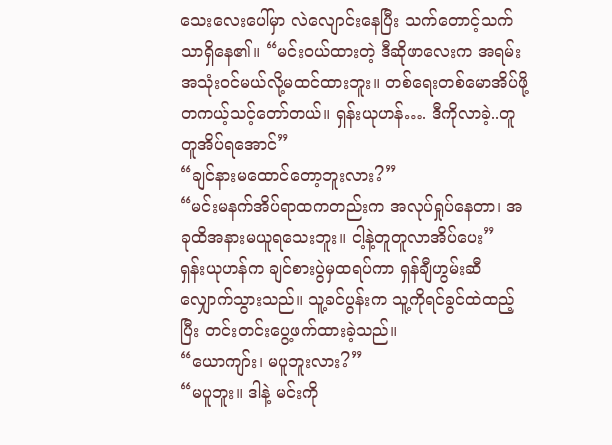သေးလေးပေါ်မှာ လဲလျောင်းနေပြီး သက်တောင့်သက်သာရှိနေ၏။ “မင်းဝယ်ထားတဲ့ ဒီဆိုဖာလေးက အရမ်းအသုံးဝင်မယ်လို့မထင်ထားဘူး။ တစ်ရေးတစ်မောအိပ်ဖို့ တကယ့်သင့်တော်တယ်။ ရှန်းယုဟန်…. ဒီကိုလာခဲ့..တူတူအိပ်ရအောင်”
“ချင်နားမထောင်တော့ဘူးလား?”
“မင်းမနက်အိပ်ရာထကတည်းက အလုပ်ရှုပ်နေတာ၊ အခုထိအနားမယူရသေးဘူး။ ငါ့နဲ့တူတူလာအိပ်ပေး”
ရှန်းယုဟန်က ချင်စားပွဲမှထရပ်ကာ ရှန်ချီဟွမ်းဆီလျှောက်သွားသည်။ သူ့ခင်ပွန်းက သူ့ကိုရင်ခွင်ထဲထည့်ပြီး တင်းတင်းပွေ့ဖက်ထားခဲ့သည်။
“ယောကျာ်း၊ မပူဘူးလား?”
“မပူဘူး။ ဒါနဲ့ မင်းကို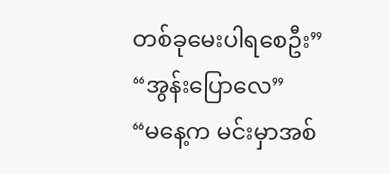တစ်ခုမေးပါရစေဦး”
“အွန်းပြောလေ”
“မနေ့က မင်းမှာအစ်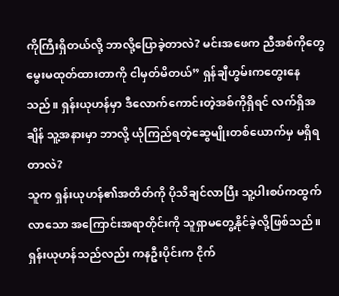ကိုကြီးရှိတယ်လို့ ဘာလို့ပြောခဲ့တာလဲ? မင်းအဖေက ညီအစ်ကိုတွေ မွေးမထုတ်ထားတာကို ငါမှတ်မိတယ်” ရှန်ချီဟွမ်းကတွေးနေသည်။ ရှန်းယုဟန်မှာ ဒီလောက်ကောင်းတဲ့အစ်ကိုရှိရင် လက်ရှိအချိန် သူ့အနားမှာ ဘာလို့ ယုံကြည်ရတဲ့ဆွေမျိုးတစ်ယောက်မှ မရှိရတာလဲ?
သူက ရှန်းယုဟန်၏အတိတ်ကို ပိုသိချင်လာပြီး သူ့ပါးစပ်ကထွက်လာသော အကြောင်းအရာတိုင်းကို သူရှာမတွေ့နိုင်ခဲ့လို့ဖြစ်သည်။
ရှန်းယုဟန်သည်လည်း ကနဦးပိုင်းက ငိုက်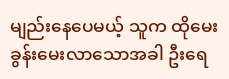မျည်းနေပေမယ့် သူက ထိုမေးခွန်းမေးလာသောအခါ ဦးရေ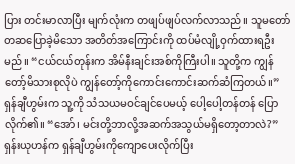ပြား တင်းမာလာပြီး မျက်လုံးက တဖျပ်ဖျပ်လက်လာသည်။ သူမတော်တဆပြောခဲ့မိသော အတိတ်အကြောင်းကို ထပ်မံလျို့ဝှက်ထားရဦးမည်။ “ငယ်ငယ်တုန်းက အိမ်နီးချင်းအစ်ကိုကြီးပါ။ သူတို့က ကျွန်တော့်မိသားစုလိုပဲ ကျွန်တော့်ကိုကောင်းကောင်းဆက်ဆံကြတယ်။”
ရှန်ချီဟွမ်းက သူ့ကို သံသယမဝင်ချင်ပေမယ့် ပေါ့ပေါ့တန်တန် ပြောလိုက်၏။ “အော်၊ မင်းတို့ဘာလို့အဆက်အသွယ်မရှိတော့တာလဲ?”
ရှန်းယုဟန်က ရှန်ချီဟွမ်းကိုကျောပေးလိုက်ပြီး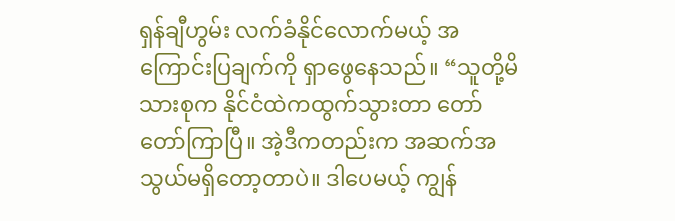ရှန်ချီဟွမ်း လက်ခံနိုင်လောက်မယ့် အကြောင်းပြချက်ကို ရှာဖွေနေသည်။ “သူတို့မိသားစုက နိုင်ငံထဲကထွက်သွားတာ တော်တော်ကြာပြီ။ အဲ့ဒီကတည်းက အဆက်အသွယ်မရှိတော့တာပဲ။ ဒါပေမယ့် ကျွန်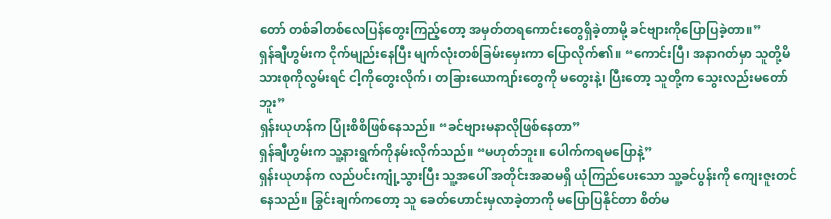တော် တစ်ခါတစ်လေပြန်တွေးကြည့်တော့ အမှတ်တရကောင်းတွေရှိခဲ့တာမို့ ခင်ဗျားကိုပြောပြခဲ့တာ။”
ရှန်ချီဟွမ်းက ငိုက်မျည်းနေပြီး မျက်လုံးတစ်ခြမ်းမှေးကာ ပြောလိုက်၏။ “ကောင်းပြီ၊ အနာဂတ်မှာ သူတို့မိသားစုကိုလွမ်းရင် ငါ့ကိုတွေးလိုက်၊ တခြားယောကျာ်းတွေကို မတွေးနဲ့၊ ပြီးတော့ သူတို့က သွေးလည်းမတော်ဘူး”
ရှန်းယုဟန်က ပြုံးစိစိဖြစ်နေသည်။ “ခင်ဗျားမနာလိုဖြစ်နေတာ”
ရှန်ချီဟွမ်းက သူ့နားရွက်ကိုနမ်းလိုက်သည်။ “မဟုတ်ဘူး။ ပေါက်ကရမပြောနဲ့”
ရှန်းယုဟန်က လည်ပင်းကျုံ့သွားပြီး သူ့အပေါ် အတိုင်းအဆမရှိ ယုံကြည်ပေးသော သူ့ခင်ပွန်းကို ကျေးဇူးတင်နေသည်။ ခြွင်းချက်ကတော့ သူ ခေတ်ဟောင်းမှလာခဲ့တာကို မပြောပြနိုင်တာ စိတ်မ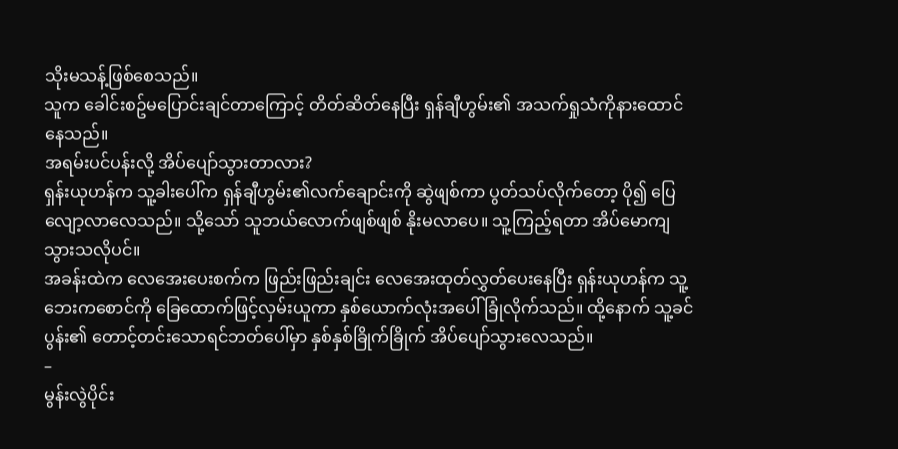သိုးမသန့်ဖြစ်စေသည်။
သူက ခေါင်းစဥ်မပြောင်းချင်တာကြောင့် တိတ်ဆိတ်နေပြီး ရှန်ချီဟွမ်း၏ အသက်ရှုသံကိုနားထောင်နေသည်။
အရမ်းပင်ပန်းလို့ အိပ်ပျော်သွားတာလား?
ရှန်းယုဟန်က သူ့ခါးပေါ်က ရှန်ချီဟွမ်း၏လက်ချောင်းကို ဆွဲဖျစ်ကာ ပွတ်သပ်လိုက်တော့ ပို၍ ပြေလျော့လာလေသည်။ သို့သော် သူဘယ်လောက်ဖျစ်ဖျစ် နိုးမလာပေ။ သူ့ကြည့်ရတာ အိပ်မောကျသွားသလိုပင်။
အခန်းထဲက လေအေးပေးစက်က ဖြည်းဖြည်းချင်း လေအေးထုတ်လွှတ်ပေးနေပြီး ရှန်းယုဟန်က သူ့ဘေးကစောင်ကို ခြေထောက်ဖြင့်လှမ်းယူကာ နှစ်ယောက်လုံးအပေါ်ခြုံလိုက်သည်။ ထို့နောက် သူ့ခင်ပွန်း၏ တောင့်တင်းသောရင်ဘတ်ပေါ်မှာ နှစ်နှစ်ခြိုက်ခြိုက် အိပ်ပျော်သွားလေသည်။
–
မွန်းလွဲပိုင်း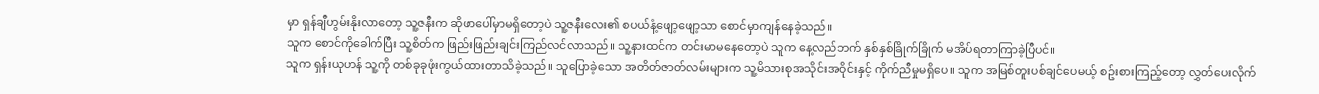မှာ ရှန်ချီဟွမ်းနိုးလာတော့ သူ့ဇနီးက ဆိုဖာပေါ်မှာမရှိတော့ပဲ သူ့ဇနီးလေး၏ စပယ်နံ့ဖျော့ဖျော့သာ စောင်မှာကျန်နေခဲ့သည်။
သူက စောင်ကိုခေါက်ပြီး သူ့စိတ်က ဖြည်းဖြည်းချင်းကြည်လင်လာသည်။ သူ့နားထင်က တင်းမာမနေတော့ပဲ သူက နေ့လည်ဘက် နှစ်နှစ်ခြိုက်ခြိုက် မအိပ်ရတာကြာခဲ့ပြီပင်။
သူက ရှန်းယုဟန် သူ့ကို တစ်ခုခုဖုံးကွယ်ထားတာသိခဲ့သည်။ သူပြောခဲ့သော အတိတ်ဇာတ်လမ်းများက သူ့မိသားစုအသိုင်းအဝိုင်းနှင့် ကိုက်ညီမှုမရှိပေ။ သူက အမြစ်တူးပစ်ချင်ပေမယ့် စဥ်းစားကြည့်တော့ လွှတ်ပေးလိုက်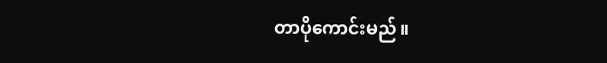တာပိုကောင်းမည်။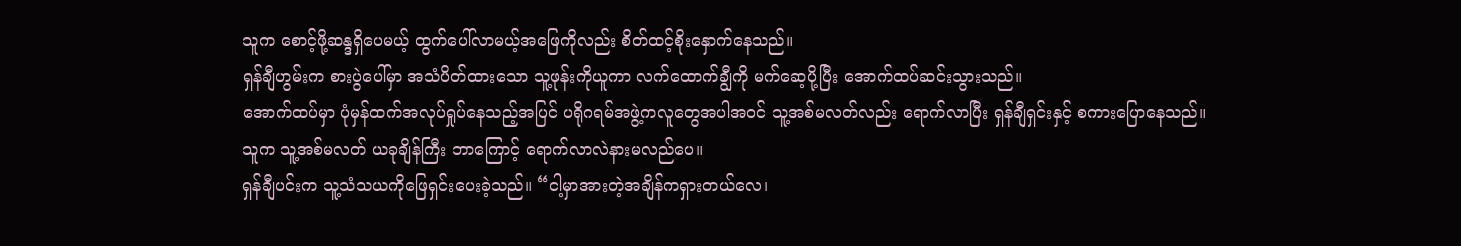သူက စောင့်ဖို့ဆန္ဒရှိပေမယ့် ထွက်ပေါ်လာမယ့်အဖြေကိုလည်း စိတ်ထင့်စိုးနှောက်နေသည်။
ရှန်ချီဟွမ်းက စားပွဲပေါ်မှာ အသံပိတ်ထားသော သူ့ဖုန်းကိုယူကာ လက်ထောက်ချွီကို မက်ဆေ့ပို့ပြီး အောက်ထပ်ဆင်းသွားသည်။
အောက်ထပ်မှာ ပုံမှန်ထက်အလုပ်ရှုပ်နေသည့်အပြင် ပရိုဂရမ်အဖွဲ့ကလူတွေအပါအဝင် သူ့အစ်မလတ်လည်း ရောက်လာပြီး ရှန်ချီရှင်းနှင့် စကားပြောနေသည်။
သူက သူ့အစ်မလတ် ယခုချိန်ကြီး ဘာကြောင့် ရောက်လာလဲနားမလည်ပေ။
ရှန်ချီပင်းက သူ့သံသယကိုဖြေရှင်းပေးခဲ့သည်။ “ငါ့မှာအားတဲ့အချိန်ကရှားတယ်လေ၊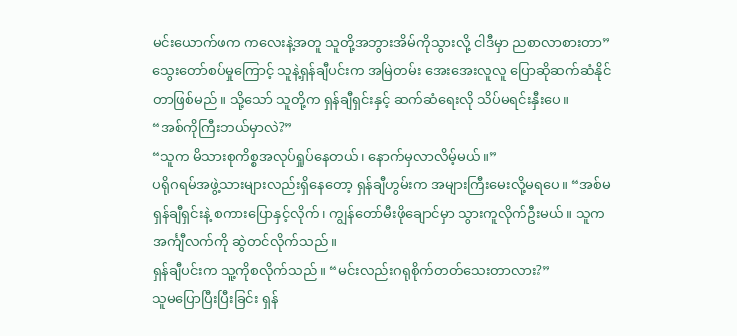မင်းယောက်ဖက ကလေးနဲ့အတူ သူတို့အဘွားအိမ်ကိုသွားလို့ ငါဒီမှာ ညစာလာစားတာ”
သွေးတော်စပ်မှုကြောင့် သူနဲ့ရှန်ချီပင်းက အမြဲတမ်း အေးအေးလူလူ ပြောဆိုဆက်ဆံနိုင်တာဖြစ်မည်။ သို့သော် သူတို့က ရှန်ချီရှင်းနှင့် ဆက်ဆံရေးလို သိပ်မရင်းနှီးပေ။
“အစ်ကိုကြီးဘယ်မှာလဲ?”
“သူက မိသားစုကိစ္စအလုပ်ရှုပ်နေတယ်၊ နောက်မှလာလိမ့်မယ်။”
ပရိုဂရမ်အဖွဲ့သားများလည်းရှိနေတော့ ရှန်ချီဟွမ်းက အများကြီးမေးလို့မရပေ။ “အစ်မ ရှန်ချီရှင်းနဲ့ စကားပြောနှင့်လိုက်၊ ကျွန်တော်မီးဖိုချောင်မှာ သွားကူလိုက်ဦးမယ်။ သူက အင်္ကျီလက်ကို ဆွဲတင်လိုက်သည်။
ရှန်ချီပင်းက သူ့ကိုစလိုက်သည်။ “မင်းလည်းဂရုစိုက်တတ်သေးတာလား?”
သူမပြောပြီးပြီးခြင်း ရှန်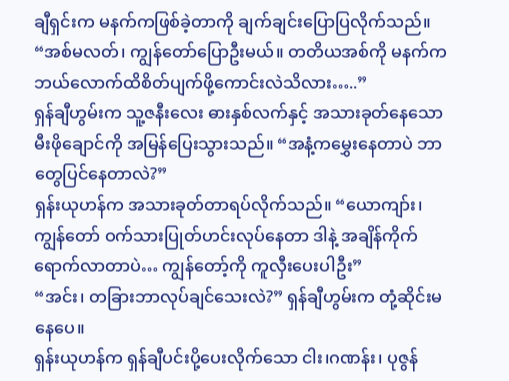ချီရှင်းက မနက်ကဖြစ်ခဲ့တာကို ချက်ချင်းပြောပြလိုက်သည်။ “အစ်မလတ်၊ ကျွန်တော်ပြောဦးမယ်။ တတိယအစ်ကို မနက်က ဘယ်လောက်ထိစိတ်ပျက်ဖို့ကောင်းလဲသိလား…..”
ရှန်ချီဟွမ်းက သူ့ဇနီးလေး ဓားနှစ်လက်နှင့် အသားခုတ်နေသော မီးဖိုချောင်ကို အမြန်ပြေးသွားသည်။ “အနံ့ကမွှေးနေတာပဲ ဘာတွေပြင်နေတာလဲ?”
ရှန်းယုဟန်က အသားခုတ်တာရပ်လိုက်သည်။ “ယောကျာ်း၊ ကျွန်တော် ဝက်သားပြုတ်ဟင်းလုပ်နေတာ ဒါနဲ့ အချိန်ကိုက်ရောက်လာတာပဲ… ကျွန်တော့်ကို ကူလှီးပေးပါဦး”
“အင်း၊ တခြားဘာလုပ်ချင်သေးလဲ?” ရှန်ချီဟွမ်းက တုံ့ဆိုင်းမနေပေ။
ရှန်းယုဟန်က ရှန်ချီပင်းပို့ပေးလိုက်သော ငါး၊ဂဏန်း၊ ပုဇွန်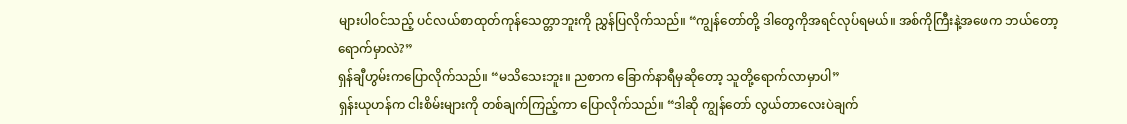များပါဝင်သည့် ပင်လယ်စာထုတ်ကုန်သေတ္တာဘူးကို ညွှန်ပြလိုက်သည်။ “ကျွန်တော်တို့ ဒါတွေကိုအရင်လုပ်ရမယ်။ အစ်ကိုကြီးနဲ့အဖေက ဘယ်တော့ရောက်မှာလဲ?”
ရှန်ချီဟွမ်းကပြောလိုက်သည်။ “မသိသေးဘူး။ ညစာက ခြောက်နာရီမှဆိုတော့ သူတို့ရောက်လာမှာပါ”
ရှန်းယုဟန်က ငါးစိမ်းများကို တစ်ချက်ကြည့်ကာ ပြောလိုက်သည်။ “ဒါဆို ကျွန်တော် လွယ်တာလေးပဲချက်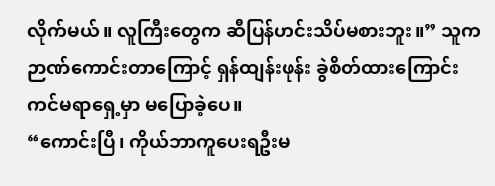လိုက်မယ်။ လူကြီးတွေက ဆီပြန်ဟင်းသိပ်မစားဘူး။” သူက ဉာဏ်ကောင်းတာကြောင့် ရှန်ထျန်းဖုန်း ခွဲစိတ်ထားကြောင်း ကင်မရာရှေ့မှာ မပြောခဲ့ပေ။
“ကောင်းပြီ၊ ကိုယ်ဘာကူပေးရဦးမ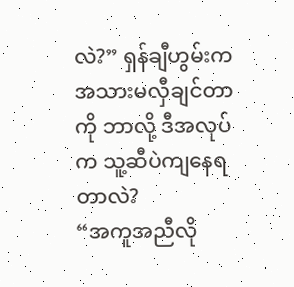လဲ?” ရှန်ချီဟွမ်းက အသားမလှီချင်တာကို ဘာလို့ ဒီအလုပ်က သူ့ဆီပဲကျနေရတာလဲ?
“အကူအညီလို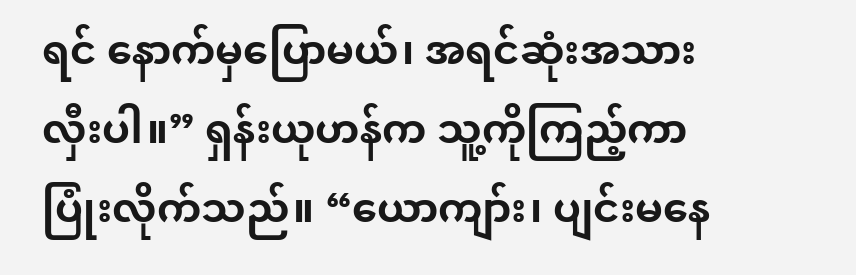ရင် နောက်မှပြောမယ်၊ အရင်ဆုံးအသားလှီးပါ။” ရှန်းယုဟန်က သူ့ကိုကြည့်ကာ ပြုံးလိုက်သည်။ “ယောကျာ်း၊ ပျင်းမနေ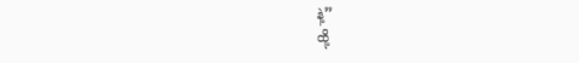နဲ့”
ထို့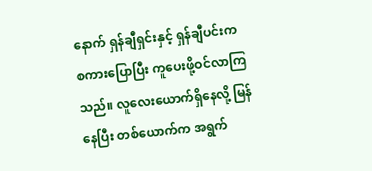နောက် ရှန်ချီရှင်းနှင့် ရှန်ချီပင်းက စကားပြောပြီး ကူပေးဖို့ဝင်လာကြသည်။ လူလေးယောက်ရှိနေလို့ မြန်နေပြီး တစ်ယောက်က အရွက်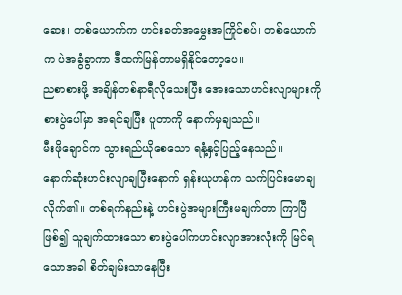ဆေး၊ တစ်ယောက်က ဟင်းခတ်အမွှေးအကြိုင်စပ်၊ တစ်ယောက်က ပဲအခွံခွာကာ ဒီထက်မြန်တာမရှိနိုင်တော့ပေ။
ညစာစားဖို့ အချိန်တစ်နာရီလိုသေးပြီး အေးသောဟင်းလျာများကို စားပွဲပေါ်မှာ အရင်ချပြီး ပူတာကို နောက်မှချသည်။
မီးဖိုချောင်က သွားရည်ယိုစေသော ရနံ့နှင့်ပြည့်နေသည်။
နောက်ဆုံးဟင်းလျာချပြီးနောက် ရှန်းယုဟန်က သက်ပြင်းမောချလိုက်၏။ တစ်ရက်နည်းနဲ့ ဟင်းပွဲအများကြီးမချက်တာ ကြာပြီဖြစ်၍ သူချက်ထားသော စားပွဲပေါ်ကဟင်းလျာအားလုံးကို မြင်ရသောအခါ စိတ်ချမ်းသာနေပြီး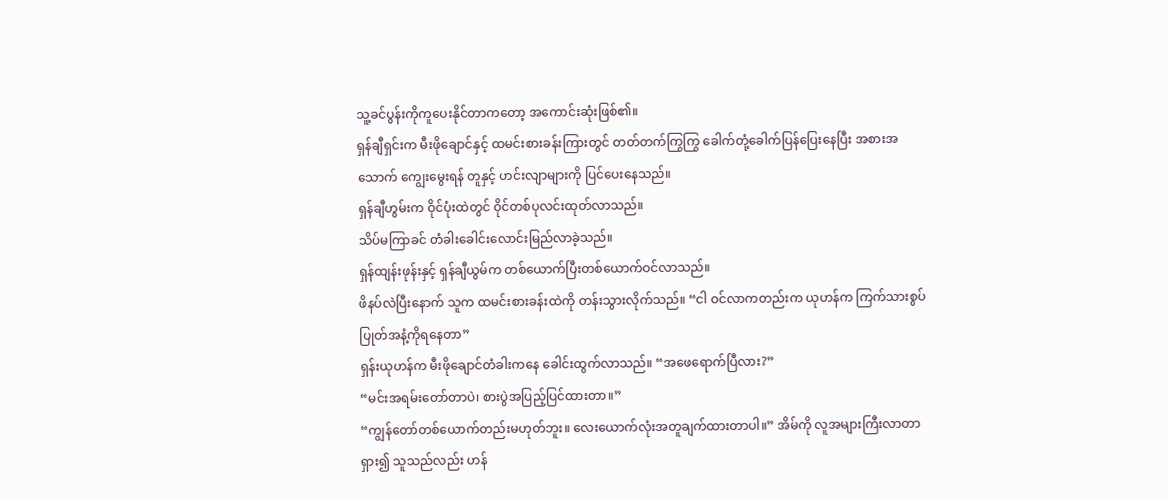သူ့ခင်ပွန်းကိုကူပေးနိုင်တာကတော့ အကောင်းဆုံးဖြစ်၏။
ရှန်ချီရှင်းက မီးဖိုချောင်နှင့် ထမင်းစားခန်းကြားတွင် တတ်တက်ကြွကြွ ခေါက်တုံ့ခေါက်ပြန်ပြေးနေပြီး အစားအသောက် ကျွေးမွေးရန် တူနှင့် ဟင်းလျာများကို ပြင်ပေးနေသည်။
ရှန်ချီဟွမ်းက ဝိုင်ပုံးထဲတွင် ဝိုင်တစ်ပုလင်းထုတ်လာသည်။
သိပ်မကြာခင် တံခါးခေါင်းလောင်းမြည်လာခဲ့သည်။
ရှန်ထျန်းဖုန်းနှင့် ရှန်ချီယွမ်က တစ်ယောက်ပြီးတစ်ယောက်ဝင်လာသည်။
ဖိနပ်လဲပြီးနောက် သူက ထမင်းစားခန်းထဲကို တန်းသွားလိုက်သည်။ “ငါ ဝင်လာကတည်းက ယုဟန်က ကြက်သားစွပ်ပြုတ်အနံ့ကိုရနေတာ”
ရှန်းယုဟန်က မီးဖိုချောင်တံခါးကနေ ခေါင်းထွက်လာသည်။ “အဖေရောက်ပြီလား?”
“မင်းအရမ်းတော်တာပဲ၊ စားပွဲအပြည့်ပြင်ထားတာ။”
“ကျွန်တော်တစ်ယောက်တည်းမဟုတ်ဘူး။ လေးယောက်လုံးအတူချက်ထားတာပါ။” အိမ်ကို လူအများကြီးလာတာရှား၍ သူသည်လည်း ဟန်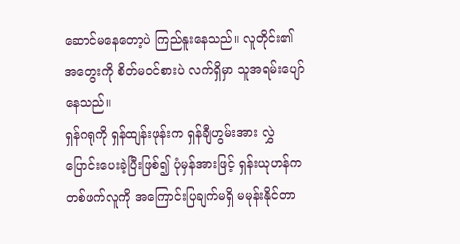ဆောင်မနေတော့ပဲ ကြည်နူးနေသည်။ လူတိုင်း၏အတွေးကို စိတ်မဝင်စားပဲ လက်ရှိမှာ သူအရမ်းပျော်နေသည်။
ရှန်ဂရုကို ရှန်ထျန်းဖုန်းက ရှန်ချီဟွမ်းအား လွှဲပြောင်းပေးခဲ့ပြီးဖြစ်၍ ပုံမှန်အားဖြင့် ရှန်းယုဟန်က တစ်ဖက်လူကို အကြောင်းပြချက်မရှိ မမုန်းနိုင်တာ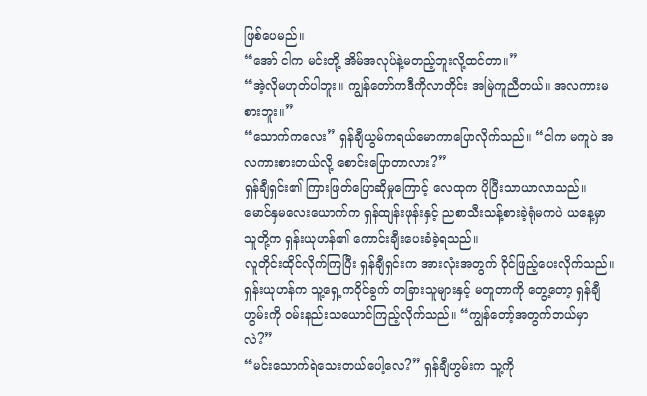ဖြစ်ပေမည်။
“အော် ငါက မင်းတို့ အိမ်အလုပ်နဲ့မတည့်ဘူးလို့ထင်တာ။”
“အဲ့လိုမဟုတ်ပါဘူး။ ကျွန်တော်ကဒီကိုလာတိုင်း အမြဲကူညီတယ်။ အလကားမစားဘူး။”
“သောက်ကလေး” ရှန်ချီယွမ်ကရယ်မောကာပြောလိုက်သည်။ “ငါက မကူပဲ အလကားစားတယ်လို့ စောင်းပြောတာလား?”
ရှန်ချီရှင်း၏ ကြားဖြတ်ပြောဆိုမှုကြောင့် လေထုက ပိုပြီးသာယာလာသည်။
မောင်နှမလေးယောက်က ရှန်ထျန်းဖုန်းနှင့် ညစာသီးသန့်စားခဲ့ရုံမကပဲ ယနေ့မှာ သူတို့က ရှန်းယုဟန်၏ ကောင်းချီးပေးခံခဲ့ရသည်။
လူတိုင်းထိုင်လိုက်ကြပြီး ရှန်ချီရှင်းက အားလုံးအတွက် ဝိုင်ဖြည့်ပေးလိုက်သည်။
ရှန်းယုဟန်က သူ့ရှေ့ကဝိုင်ခွက် တခြားသူများနှင့် မတူတာကို တွေ့တော့ ရှန်ချီဟွမ်းကို ဝမ်းနည်းသယောင်ကြည့်လိုက်သည်။ “ကျွန်တော့်အတွက်ဘယ်မှာလဲ?”
“မင်းသောက်ရဲသေးတယ်ပေါ့လေ?” ရှန်ချီဟွမ်းက သူ့ကို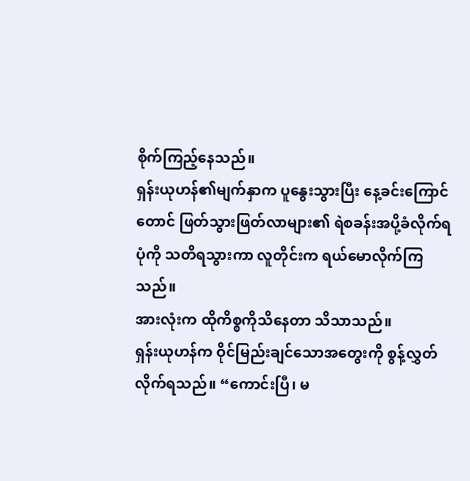စိုက်ကြည့်နေသည်။
ရှန်းယုဟန်၏မျက်နှာက ပူနွေးသွားပြီး နေ့ခင်းကြောင်တောင် ဖြတ်သွားဖြတ်လာများ၏ ရဲစခန်းအပို့ခံလိုက်ရပုံကို သတိရသွားကာ လူတိုင်းက ရယ်မောလိုက်ကြသည်။
အားလုံးက ထိုကိစ္စကိုသိနေတာ သိသာသည်။
ရှန်းယုဟန်က ဝိုင်မြည်းချင်သောအတွေးကို စွန့်လွှတ်လိုက်ရသည်။ “ကောင်းပြီ၊ မ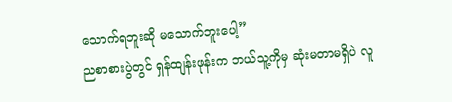သောက်ရဘူးဆို မသောက်ဘူးပေါ့”
ညစာစားပွဲတွင် ရှန်ထျန်းဖုန်းက ဘယ်သူ့ကိုမှ ဆုံးမတာမရှိပဲ လူ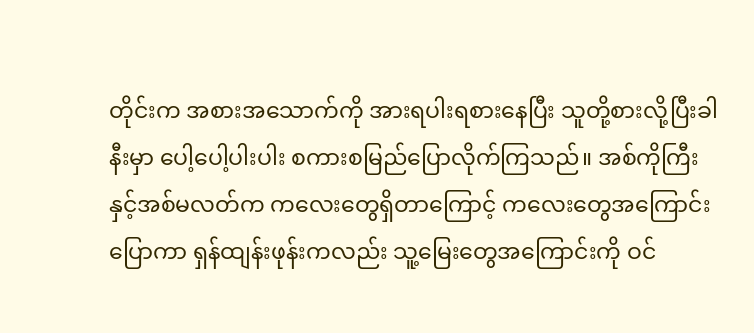တိုင်းက အစားအသောက်ကို အားရပါးရစားနေပြီး သူတို့စားလို့ပြီးခါနီးမှာ ပေါ့ပေါ့ပါးပါး စကားစမြည်ပြောလိုက်ကြသည်။ အစ်ကိုကြီးနှင့်အစ်မလတ်က ကလေးတွေရှိတာကြောင့် ကလေးတွေအကြောင်းပြောကာ ရှန်ထျန်းဖုန်းကလည်း သူ့မြေးတွေအကြောင်းကို ဝင်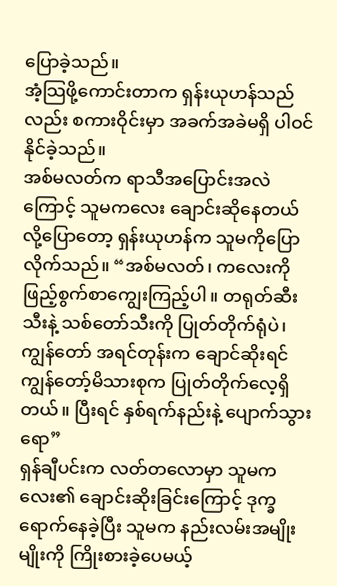ပြောခဲ့သည်။
အံ့သြဖို့ကောင်းတာက ရှန်းယုဟန်သည်လည်း စကားဝိုင်းမှာ အခက်အခဲမရှိ ပါဝင်နိုင်ခဲ့သည်။
အစ်မလတ်က ရာသီအပြောင်းအလဲကြောင့် သူမကလေး ချောင်းဆိုနေတယ်လို့ပြောတော့ ရှန်းယုဟန်က သူမကိုပြောလိုက်သည်။ “အစ်မလတ်၊ ကလေးကိုဖြည့်စွက်စာကျွေးကြည့်ပါ။ တရုတ်ဆီးသီးနဲ့ သစ်တော်သီးကို ပြုတ်တိုက်ရုံပဲ၊ ကျွန်တော် အရင်တုန်းက ချောင်ဆိုးရင် ကျွန်တော့်မိသားစုက ပြုတ်တိုက်လေ့ရှိတယ်။ ပြီးရင် နှစ်ရက်နည်းနဲ့ ပျောက်သွားရော”
ရှန်ချီပင်းက လတ်တလောမှာ သူမကလေး၏ ချောင်းဆိုးခြင်းကြောင့် ဒုက္ခရောက်နေခဲ့ပြီး သူမက နည်းလမ်းအမျိုးမျိုးကို ကြိုးစားခဲ့ပေမယ့်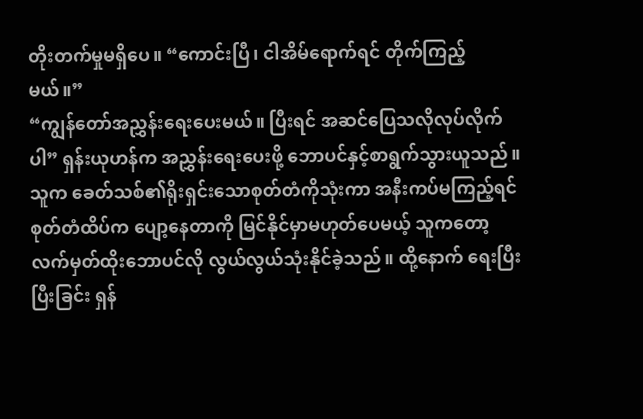တိုးတက်မှုမရှိပေ။ “ကောင်းပြီ၊ ငါအိမ်ရောက်ရင် တိုက်ကြည့်မယ်။”
“ကျွန်တော်အညွှန်းရေးပေးမယ်။ ပြီးရင် အဆင်ပြေသလိုလုပ်လိုက်ပါ” ရှန်းယုဟန်က အညွှန်းရေးပေးဖို့ ဘောပင်နှင့်စာရွက်သွားယူသည်။
သူက ခေတ်သစ်၏ရိုးရှင်းသောစုတ်တံကိုသုံးကာ အနီးကပ်မကြည့်ရင် စုတ်တံထိပ်က ပျော့နေတာကို မြင်နိုင်မှာမဟုတ်ပေမယ့် သူကတော့ လက်မှတ်ထိုးဘောပင်လို လွယ်လွယ်သုံးနိုင်ခဲ့သည်။ ထို့နောက် ရေးပြီးပြီးခြင်း ရှန်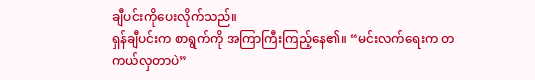ချီပင်းကိုပေးလိုက်သည်။
ရှန်ချီပင်းက စာရွက်ကို အကြာကြီးကြည့်နေ၏။ “မင်းလက်ရေးက တကယ်လှတာပဲ”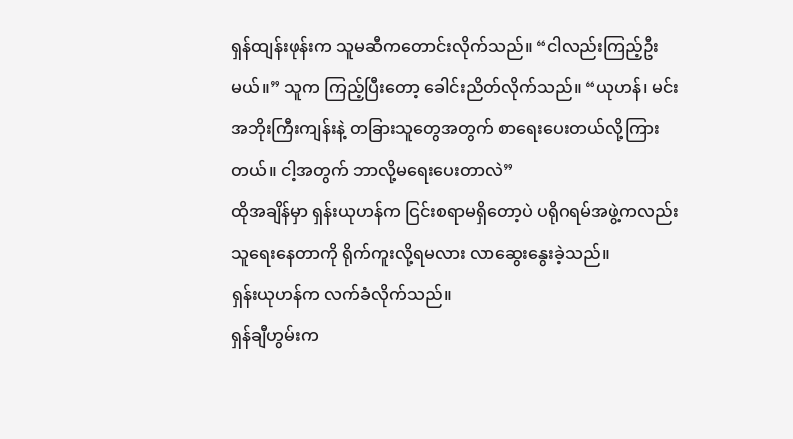ရှန်ထျန်းဖုန်းက သူမဆီကတောင်းလိုက်သည်။ “ငါလည်းကြည့်ဦးမယ်။” သူက ကြည့်ပြီးတော့ ခေါင်းညိတ်လိုက်သည်။ “ယုဟန်၊ မင်း အဘိုးကြီးကျန်းနဲ့ တခြားသူတွေအတွက် စာရေးပေးတယ်လို့ကြားတယ်။ ငါ့အတွက် ဘာလို့မရေးပေးတာလဲ”
ထိုအချိန်မှာ ရှန်းယုဟန်က ငြင်းစရာမရှိတော့ပဲ ပရိုဂရမ်အဖွဲ့ကလည်း သူရေးနေတာကို ရိုက်ကူးလို့ရမလား လာဆွေးနွေးခဲ့သည်။
ရှန်းယုဟန်က လက်ခံလိုက်သည်။
ရှန်ချီဟွမ်းက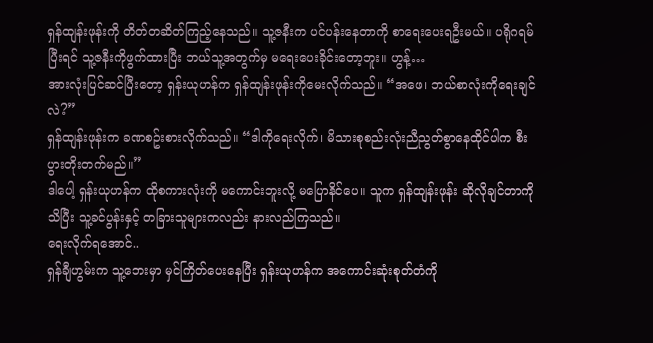ရှန်ထျန်းဖုန်းကို တိတ်တဆိတ်ကြည့်နေသည်။ သူ့ဇနီးက ပင်ပန်းနေတာကို စာရေးပေးရဦးမယ်။ ပရိုဂရမ်ပြီးရင် သူ့ဇနီးကိုဖွက်ထားပြီး ဘယ်သူ့အတွက်မှ မရေးပေးခိုင်းတော့ဘူး။ ဟွန့်…
အားလုံးပြင်ဆင်ပြီးတော့ ရှန်းယုဟန်က ရှန်ထျန်းဖုန်းကိုမေးလိုက်သည်။ “အဖေ၊ ဘယ်စာလုံးကိုရေးချင်လဲ?”
ရှန်ထျန်းဖုန်းက ခဏစဥ်းစားလိုက်သည်။ “ဒါကိုရေးလိုက်၊ မိသားစုစည်းလုံးညီညွတ်စွာနေထိုင်ပါက စီးပွားတိုးတက်မည်။”
ဒါပေါ့ ရှန်းယုဟန်က ထိုစကားလုံးကို မကောင်းဘူးလို့ မပြောနိင်ပေ။ သူက ရှန်ထျန်းဖုန်း ဆိုလိုချင်တာကိုသိပြီး သူ့ခင်ပွန်းနှင့် တခြားသူများကလည်း နားလည်ကြသည်။
ရေးလိုက်ရအောင်..
ရှန်ချီဟွမ်းက သူ့ဘေးမှာ မှင်ကြိတ်ပေးနေပြီး ရှန်းယုဟန်က အကောင်းဆုံးစုတ်တံကို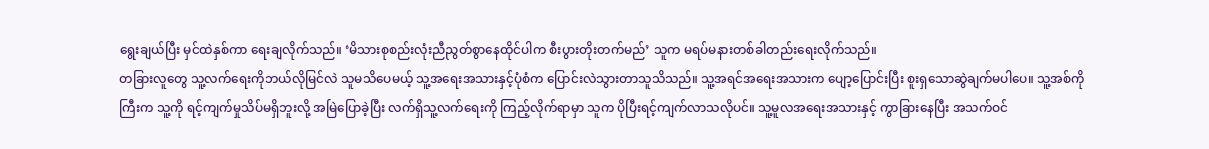ရွေးချယ်ပြီး မှင်ထဲနှစ်ကာ ရေးချလိုက်သည်။ ‘မိသားစုစည်းလုံးညီညွတ်စွာနေထိုင်ပါက စီးပွားတိုးတက်မည်’ သူက မရပ်မနားတစ်ခါတည်းရေးလိုက်သည်။
တခြားလူတွေ သူ့လက်ရေးကိုဘယ်လိုမြင်လဲ သူမသိပေမယ့် သူ့အရေးအသားနှင့်ပုံစံက ပြောင်းလဲသွားတာသူသိသည်။ သူ့အရင်အရေးအသားက ပျော့ပြောင်းပြီး စူးရှသောဆွဲချက်မပါပေ။ သူ့အစ်ကိုကြီးက သူ့ကို ရင့်ကျက်မှုသိပ်မရှိဘူးလို့ အမြဲပြောခဲ့ပြီး လက်ရှိသူ့လက်ရေးကို ကြည့်လိုက်ရာမှာ သူက ပိုပြီးရင့်ကျက်လာသလိုပင်။ သူ့မူလအရေးအသားနှင့် ကွာခြားနေပြီး အသက်ဝင်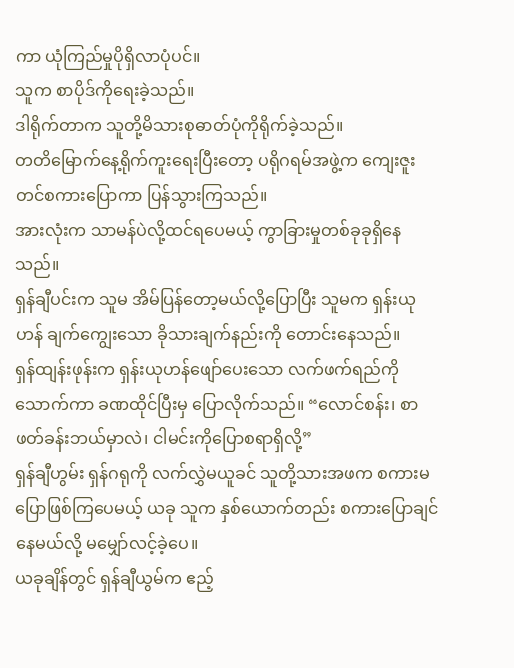ကာ ယုံကြည်မှုပိုရှိလာပုံပင်။
သူက စာပိုဒ်ကိုရေးခဲ့သည်။
ဒါရိုက်တာက သူတို့မိသားစုဓာတ်ပုံကိုရိုက်ခဲ့သည်။
တတိမြောက်နေ့ရိုက်ကူးရေးပြီးတော့ ပရိုဂရမ်အဖွဲ့က ကျေးဇူးတင်စကားပြောကာ ပြန်သွားကြသည်။
အားလုံးက သာမန်ပဲလို့ထင်ရပေမယ့် ကွာခြားမှုတစ်ခုခုရှိနေသည်။
ရှန်ချီပင်းက သူမ အိမ်ပြန်တော့မယ်လို့ပြောပြီး သူမက ရှန်းယုဟန် ချက်ကျွေးသော ခိုသားချက်နည်းကို တောင်းနေသည်။
ရှန်ထျန်းဖုန်းက ရှန်းယုဟန်ဖျော်ပေးသော လက်ဖက်ရည်ကိုသောက်ကာ ခဏထိုင်ပြီးမှ ပြောလိုက်သည်။ “လောင်စန်း၊ စာဖတ်ခန်းဘယ်မှာလဲ၊ ငါမင်းကိုပြောစရာရှိလို့”
ရှန်ချီဟွမ်း ရှန်ဂရုကို လက်လွှဲမယူခင် သူတို့သားအဖက စကားမပြောဖြစ်ကြပေမယ့် ယခု သူက နှစ်ယောက်တည်း စကားပြောချင်နေမယ်လို့ မမျှော်လင့်ခဲ့ပေ။
ယခုချိန်တွင် ရှန်ချီယွမ်က ဧည့်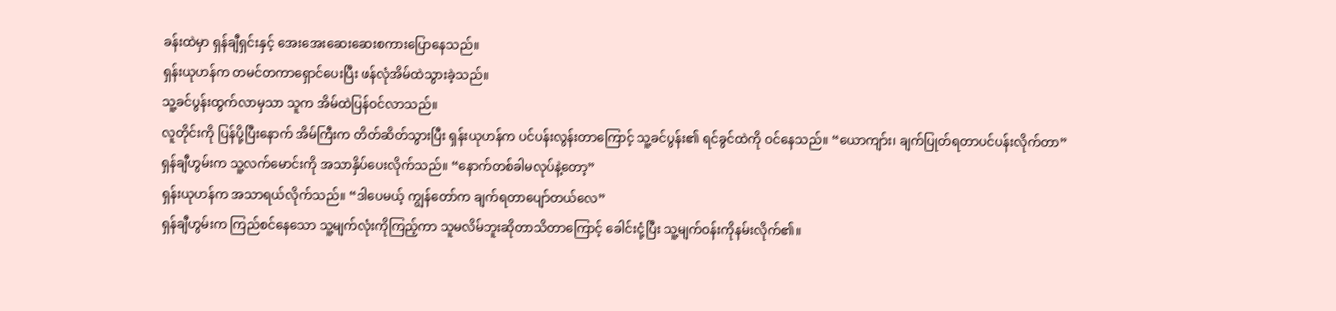ခန်းထဲမှာ ရှန်ချီရှင်းနှင့် အေးအေးဆေးဆေးစကားပြောနေသည်။
ရှန်းယုဟန်က တမင်တကာရှောင်ပေးပြီး ဖန်လုံအိမ်ထဲသွားခဲ့သည်။
သူ့ခင်ပွန်းထွက်လာမှသာ သူက အိမ်ထဲပြန်ဝင်လာသည်။
လူတိုင်းကို ပြန်ပို့ပြီးနောက် အိမ်ကြီးက တိတ်ဆိတ်သွားပြီး ရှန်းယုဟန်က ပင်ပန်းလွန်းတာကြောင့် သူ့ခင်ပွန်း၏ ရင်ခွင်ထဲကို ဝင်နေသည်။ “ယောကျာ်း၊ ချက်ပြုတ်ရတာပင်ပန်းလိုက်တာ”
ရှန်ချီဟွမ်းက သူ့လက်မောင်းကို အသာနှိပ်ပေးလိုက်သည်။ “နောက်တစ်ခါမလုပ်နဲ့တော့”
ရှန်းယုဟန်က အသာရယ်လိုက်သည်။ “ဒါပေမယ့် ကျွန်တော်က ချက်ရတာပျော်တယ်လေ”
ရှန်ချီဟွမ်းက ကြည်စင်နေသော သူ့မျက်လုံးကိုကြည့်ကာ သူမလိမ်ဘူးဆိုတာသိတာကြောင့် ခေါင်းငုံ့ပြီး သူ့မျက်ဝန်းကိုနမ်းလိုက်၏။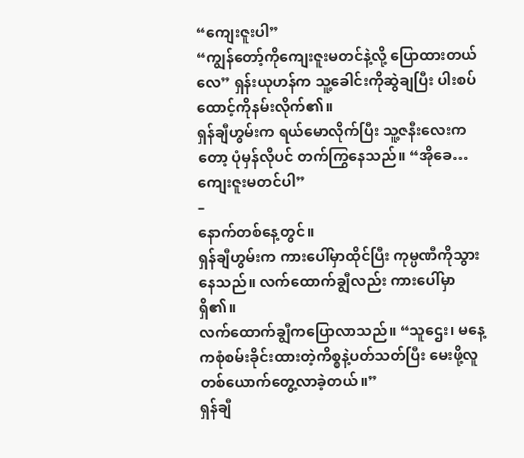“ကျေးဇူးပါ”
“ကျွန်တော့်ကိုကျေးဇူးမတင်နဲ့လို့ ပြောထားတယ်လေ” ရှန်းယုဟန်က သူ့ခေါင်းကိုဆွဲချပြီး ပါးစပ်ထောင့်ကိုနမ်းလိုက်၏။
ရှန်ချီဟွမ်းက ရယ်မောလိုက်ပြီး သူ့ဇနီးလေးကတော့ ပုံမှန်လိုပင် တက်ကြွနေသည်။ “အိုခေ… ကျေးဇူးမတင်ပါ”
–
နောက်တစ်နေ့တွင်။
ရှန်ချီဟွမ်းက ကားပေါ်မှာထိုင်ပြီး ကုမ္ပဏီကိုသွားနေသည်။ လက်ထောက်ချွီလည်း ကားပေါ်မှာရှိ၏။
လက်ထောက်ချွီကပြောလာသည်။ “သူဌေး၊ မနေ့ကစုံစမ်းခိုင်းထားတဲ့ကိစ္စနဲ့ပတ်သတ်ပြီး မေးဖို့လူတစ်ယောက်တွေ့လာခဲ့တယ်။”
ရှန်ချီ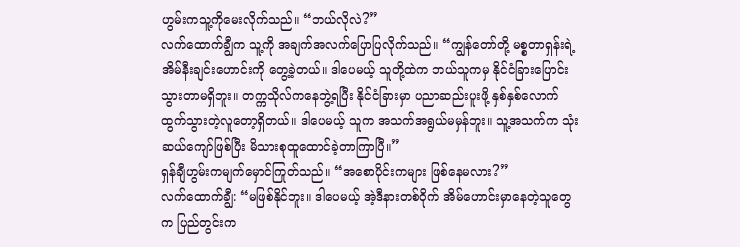ဟွမ်းကသူ့ကိုမေးလိုက်သည်။ “ဘယ်လိုလဲ?”
လက်ထောက်ချွီက သူ့ကို အချက်အလက်ပြောပြလိုက်သည်။ “ကျွန်တော်တို့ မစ္စတာရှန်းရဲ့ အိမ်နီးချင်းဟောင်းကို တွေ့ခဲ့တယ်။ ဒါပေမယ့် သူတို့ထဲက ဘယ်သူကမှ နိုင်ငံခြားပြောင်းသွားတာမရှိဘူး။ တက္ကသိုလ်ကနေဘွဲ့ရပြီး နိုင်ငံခြားမှာ ပညာဆည်းပူးဖို့ နှစ်နှစ်လောက်ထွက်သွားတဲ့လူတော့ရှိတယ်။ ဒါပေမယ့် သူက အသက်အရွယ်မမှန်ဘူး။ သူ့အသက်က သုံးဆယ်ကျော်ဖြစ်ပြီး မိသားစုထူထောင်ခဲ့တာကြာပြီ။”
ရှန်ချီဟွမ်းကမျက်မှောင်ကြုတ်သည်။ “အစောပိုင်းကများ ဖြစ်နေမလား?”
လက်ထောက်ချွီ: “မဖြစ်နိုင်ဘူး။ ဒါပေမယ့် အဲ့ဒီနားတစ်ဝိုက် အိမ်ဟောင်းမှာနေတဲ့သူတွေက ပြည်တွင်းက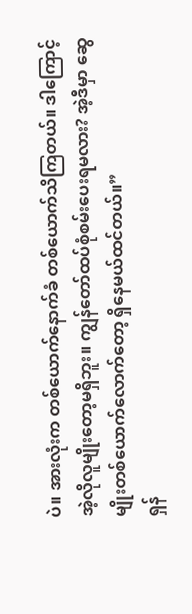ပဲ။ အားလုံးက တစ်ယောက်နောက်ခံ တစ်ယောက်သိကြတယ်။ ဒါကြောင့် အဲ့လိုလူမျိုးတော့မရှိဘူး။ ကျွန်တော်ထပ်စုံစမ်းပေးရမလား? အဲ့ဒီမှာ ဆွေမျိုးတစ်ယောက်လောက်တော့ ရှိနေမယ်ထင်တယ်။”
ရှန်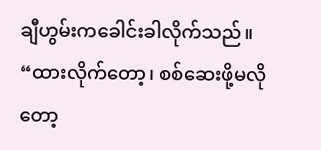ချီဟွမ်းကခေါင်းခါလိုက်သည်။ “ထားလိုက်တော့၊ စစ်ဆေးဖို့မလိုတော့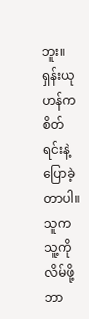ဘူး။
ရှန်းယုဟန်က စိတ်ရင်းနဲ့ပြောခဲ့တာပါ။ သူက သူ့ကိုလိမ်ဖို့ ဘာ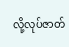လို့လုပ်ဇာတ်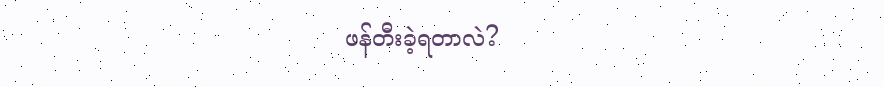ဖန်တီးခဲ့ရတာလဲ?